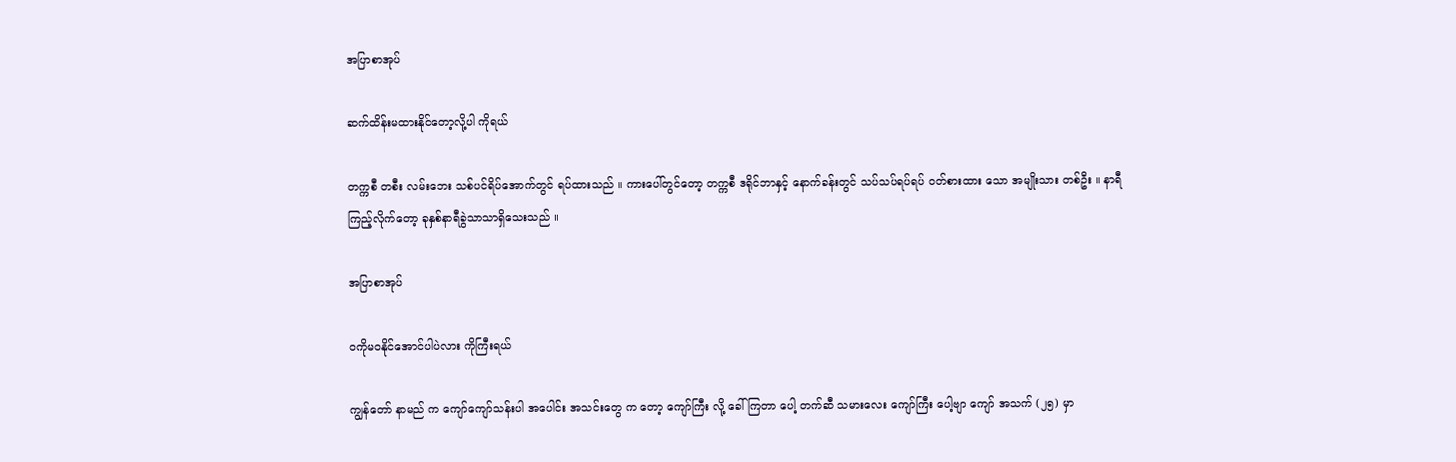အပြာစာအုပ်

ဆက်ထိန်းမထားနိုင်တော့လို့ပါ ကိုရယ်

တက္ကစီ တစီး လမ်းဘေး သစ်ပင်ရိပ်အောက်တွင် ရပ်ထားသည် ။ ကားပေါ်တွင်တော့ တက္ကစီ ဒရိုင်ဘာနှင့် နောက်ခန်းတွင် သပ်သပ်ရပ်ရပ် ဝတ်စားထား သော အမျိုးသား တစ်ဦး ။ နာရီ ကြည့်လိုက်တော့ ခုနှစ်နာရီခွဲသာသာရှိသေးသည် ။

အပြာစာအုပ်

ဝကိုမဝနိုင်အောင်ပါပဲလား ကိုကြီးရယ်

ကျွန်တော် နာမည် က ကျော်ကျော်သန်းပါ အပေါင်း အသင်းတွေ က တော့ ကျော်ကြီး လို့ ခေါ်ကြတာ ပေါ့ တက်ဆီ သမားလေး ကျော်ကြီး ပေါ့ဗျာ ကျော် အသက် (၂၅) မှာ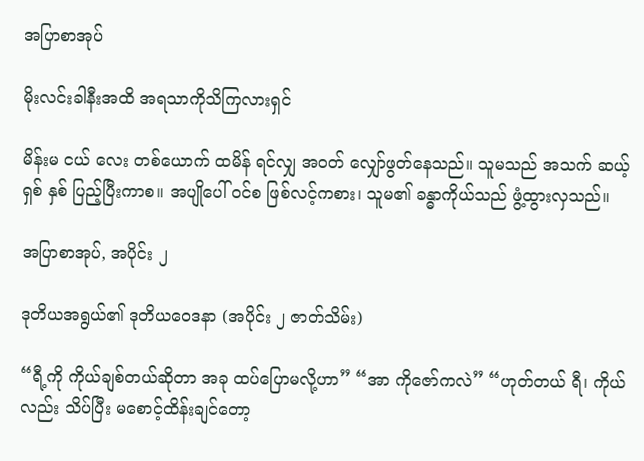အပြာစာအုပ်

မိုးလင်းခါနီးအထိ အရသာကိုသိကြလားရှင်

မိန်းမ ငယ် လေး တစ်ယောက် ထမိန် ရင်လျှ အဝတ် လျှော်ဖွတ်နေသည်။ သူမသည် အသက် ဆယ့်ရှစ် နှစ် ပြည့်ပြီးကာစ။ အပျိုပေါ် ဝင်စ ဖြစ်လင့်ကစား၊ သူမ၏ ခန္ဓာကိုယ်သည် ဖွံ့ထွားလှသည်။

အပြာစာအုပ်, အပိုင်း ၂

ဒုတိယအရွယ်၏ ဒုတိယဝေဒနာ (အပိုင်း ၂ ဇာတ်သိမ်း)

“ရီ့ကို ကိုယ်ချစ်တယ်ဆိုတာ အခု ထပ်ပြောမလို့ဟာ” “အာ ကိုဇော်ကလဲ” “ဟုတ်တယ် ရီ၊ ကိုယ်လည်း သိပ်ပြီး မစောင့်ထိန်းချင်တော့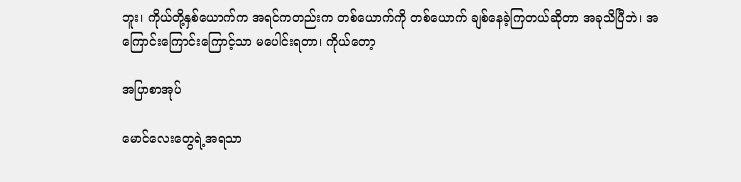ဘူး၊ ကိုယ်တို့နှစ်ယောက်က အရင်ကတည်းက တစ်ယောက်ကို တစ်ယောက် ချစ်နေခဲ့ကြတယ်ဆိုတာ အခုသိပြီဘဲ၊ အကြောင်းကြောင်းကြောင့်သာ မပေါင်းရတာ၊ ကိုယ်တော့

အပြာစာအုပ်

မောင်လေးတွေရဲ့အရသာ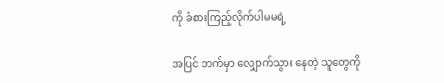ကို ခံစားကြည့်လိုက်ပါမမရဲ့

အပြင် ဘက်မှာ လျှောက်သွား နေတဲ့ သူတွေကို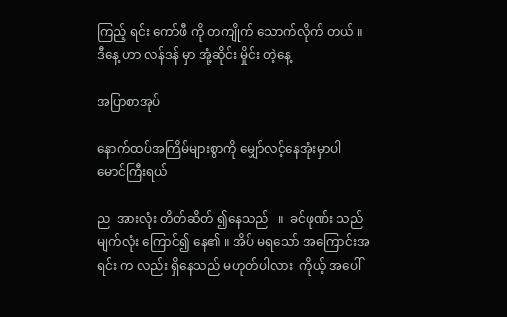ကြည့် ရင်း ကော်ဖီ ကို တကျိုက် သောက်လိုက် တယ် ။ ဒီနေ့ ဟာ လန်ဒန် မှာ အုံ့ဆိုင်း မှိုင်း တဲ့နေ့

အပြာစာအုပ်

နောက်ထပ်အကြိမ်များစွာကို မျှော်လင့်နေအုံးမှာပါ မောင်ကြီးရယ်

ည  အားလုံး တိတ်ဆိတ် ၍နေသည်   ။  ခင်ဖုဏ်း သည် မျက်လုံး ကြောင်၍ နေ၏ ။ အိပ် မရသော် အကြောင်းအရင်း က လည်း ရှိနေသည် မဟုတ်ပါလား  ကိုယ့် အပေါ်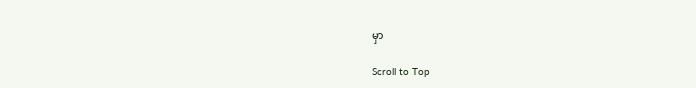မှာ

Scroll to Top